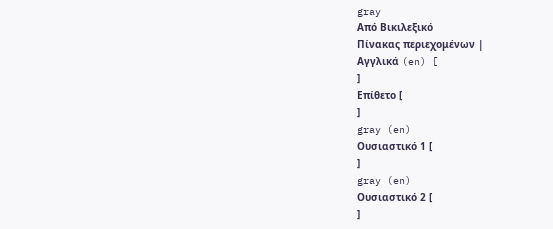gray
Από Βικιλεξικό
Πίνακας περιεχομένων |
Αγγλικά (en) [
]
Επίθετο [
]
gray (en)
Ουσιαστικό 1 [
]
gray (en)
Ουσιαστικό 2 [
]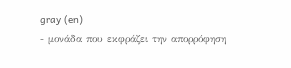gray (en)
- μονάδα που εκφράζει την απορρόφηση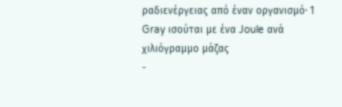ραδιενέργειας από έναν οργανισμό· 1 Gray ισούται με ένα Joule ανά χιλιόγραμμο μάζας
-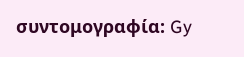συντομογραφία: Gy